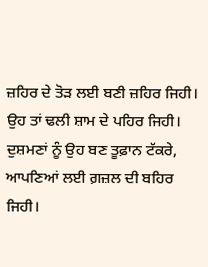ਜ਼ਹਿਰ ਦੇ ਤੋੜ ਲਈ ਬਣੀ ਜ਼ਹਿਰ ਜਿਹੀ।
ਉਹ ਤਾਂ ਢਲੀ ਸ਼ਾਮ ਦੇ ਪਹਿਰ ਜਿਹੀ।
ਦੁਸ਼ਮਣਾਂ ਨੂੰ ਉਹ ਬਣ ਤੂਫ਼ਾਨ ਟੱਕਰੇ,
ਆਪਣਿਆਂ ਲਈ ਗ਼ਜ਼ਲ ਦੀ ਬਹਿਰ ਜਿਹੀ।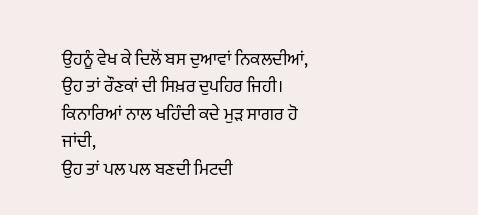ਉਹਨੂੰ ਵੇਖ ਕੇ ਦਿਲੋਂ ਬਸ ਦੁਆਵਾਂ ਨਿਕਲਦੀਆਂ,
ਉਹ ਤਾਂ ਰੌਣਕਾਂ ਦੀ ਸਿਖ਼ਰ ਦੁਪਹਿਰ ਜਿਹੀ।
ਕਿਨਾਰਿਆਂ ਨਾਲ ਖਹਿੰਦੀ ਕਦੇ ਮੁੜ ਸਾਗਰ ਹੋ ਜਾਂਦੀ,
ਉਹ ਤਾਂ ਪਲ ਪਲ ਬਣਦੀ ਮਿਟਦੀ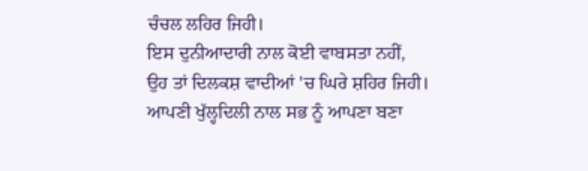ਚੰਚਲ ਲਹਿਰ ਜਿਹੀ।
ਇਸ ਦੁਨੀਆਦਾਰੀ ਨਾਲ ਕੋਈ ਵਾਬਸਤਾ ਨਹੀਂ,
ਉਹ ਤਾਂ ਦਿਲਕਸ਼ ਵਾਦੀਆਂ 'ਚ ਘਿਰੇ ਸ਼ਹਿਰ ਜਿਹੀ।
ਆਪਣੀ ਖੁੱਲ੍ਹਦਿਲੀ ਨਾਲ ਸਭ ਨੂੰ ਆਪਣਾ ਬਣਾ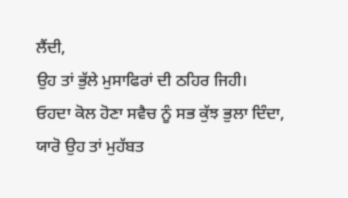ਲੈਂਦੀ,
ਉਹ ਤਾਂ ਭੁੱਲੇ ਮੁਸਾਫਿਰਾਂ ਦੀ ਠਹਿਰ ਜਿਹੀ।
ਓਹਦਾ ਕੋਲ ਹੋਣਾ ਸਵੈਚ ਨੂੰ ਸਭ ਕੁੱਝ ਭੁਲਾ ਦਿੰਦਾ,
ਯਾਰੋ ਉਹ ਤਾਂ ਮੁਹੱਬਤ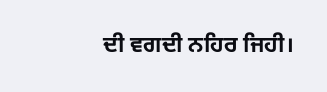ਦੀ ਵਗਦੀ ਨਹਿਰ ਜਿਹੀ।